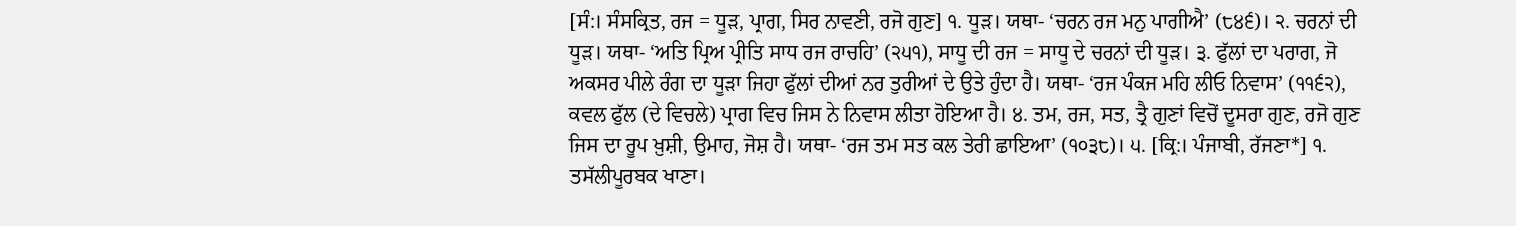[ਸੰ:। ਸੰਸਕ੍ਰਿਤ, ਰਜ = ਧੂੜ, ਪ੍ਰਾਗ, ਸਿਰ ਨਾਵਣੀ, ਰਜੋ ਗੁਣ] ੧. ਧੂੜ। ਯਥਾ- ‘ਚਰਨ ਰਜ ਮਨੁ ਪਾਗੀਐ’ (੮੪੬)। ੨. ਚਰਨਾਂ ਦੀ ਧੂੜ। ਯਥਾ- ‘ਅਤਿ ਪ੍ਰਿਅ ਪ੍ਰੀਤਿ ਸਾਧ ਰਜ ਰਾਚਹਿ’ (੨੫੧), ਸਾਧੂ ਦੀ ਰਜ = ਸਾਧੂ ਦੇ ਚਰਨਾਂ ਦੀ ਧੂੜ। ੩. ਫੁੱਲਾਂ ਦਾ ਪਰਾਗ, ਜੋ ਅਕਸਰ ਪੀਲੇ ਰੰਗ ਦਾ ਧੂੜਾ ਜਿਹਾ ਫੁੱਲਾਂ ਦੀਆਂ ਨਰ ਤੁਰੀਆਂ ਦੇ ਉਤੇ ਹੁੰਦਾ ਹੈ। ਯਥਾ- ‘ਰਜ ਪੰਕਜ ਮਹਿ ਲੀਓ ਨਿਵਾਸ’ (੧੧੬੨), ਕਵਲ ਫੁੱਲ (ਦੇ ਵਿਚਲੇ) ਪ੍ਰਾਗ ਵਿਚ ਜਿਸ ਨੇ ਨਿਵਾਸ ਲੀਤਾ ਹੋਇਆ ਹੈ। ੪. ਤਮ, ਰਜ, ਸਤ, ਤ੍ਰੈ ਗੁਣਾਂ ਵਿਚੋਂ ਦੂਸਰਾ ਗੁਣ, ਰਜੋ ਗੁਣ ਜਿਸ ਦਾ ਰੂਪ ਖ਼ੁਸ਼ੀ, ਉਮਾਹ, ਜੋਸ਼ ਹੈ। ਯਥਾ- ‘ਰਜ ਤਮ ਸਤ ਕਲ ਤੇਰੀ ਛਾਇਆ’ (੧੦੩੮)। ੫. [ਕ੍ਰਿ:। ਪੰਜਾਬੀ, ਰੱਜਣਾ*] ੧. ਤਸੱਲੀਪੂਰਬਕ ਖਾਣਾ।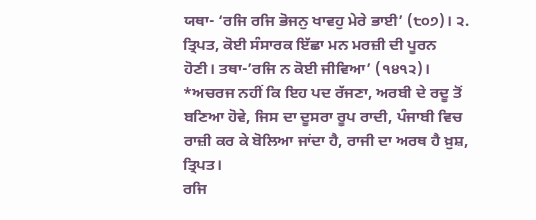ਯਥਾ- ‘ਰਜਿ ਰਜਿ ਭੋਜਨੁ ਖਾਵਹੁ ਮੇਰੇ ਭਾਈ’ (੮੦੭)। ੨. ਤ੍ਰਿਪਤ, ਕੋਈ ਸੰਸਾਰਕ ਇੱਛਾ ਮਨ ਮਰਜ਼ੀ ਦੀ ਪੂਰਨ ਹੋਣੀ। ਤਥਾ-’ਰਜਿ ਨ ਕੋਈ ਜੀਵਿਆ’ (੧੪੧੨)। *ਅਚਰਜ ਨਹੀਂ ਕਿ ਇਹ ਪਦ ਰੱਜਣਾ, ਅਰਬੀ ਦੇ ਰਦੂ ਤੋਂ ਬਣਿਆ ਹੋਵੇ, ਜਿਸ ਦਾ ਦੂਸਰਾ ਰੂਪ ਰਾਦੀ, ਪੰਜਾਬੀ ਵਿਚ ਰਾਜ਼ੀ ਕਰ ਕੇ ਬੋਲਿਆ ਜਾਂਦਾ ਹੈ, ਰਾਜੀ ਦਾ ਅਰਥ ਹੈ ਖ਼ੁਸ਼, ਤ੍ਰਿਪਤ।
ਰਜਿ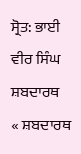ਸ੍ਰੋਤ: ਭਾਈ ਵੀਰ ਸਿੰਘ ਸ਼ਬਦਾਰਥ
« ਸ਼ਬਦਾਰਥ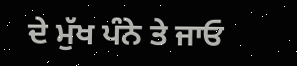ਦੇ ਮੁੱਖ ਪੰਨੇ ਤੇ ਜਾਓ